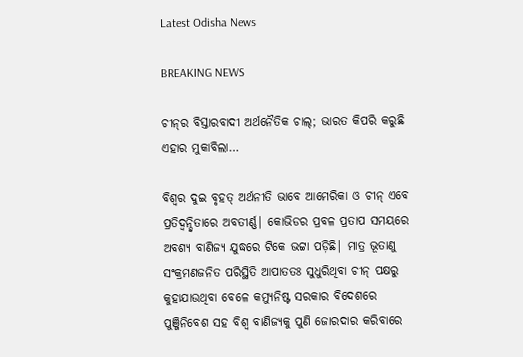Latest Odisha News

BREAKING NEWS

ଚୀନ୍‌ର ବିସ୍ତାରବାଦୀ ଅର୍ଥନୈତିକ ଚାଲ୍‌; ଭାରତ କିପରି କରୁଛି ଏହାର ମୁକାବିଲା…

ବିଶ୍ବର ଦୁଇ ବୃହତ୍ ଅର୍ଥନୀତି ଭାବେ ଆମେରିକା ଓ ଚୀନ୍ ଏବେ ପ୍ରତିଦ୍ବନ୍ଦ୍ବିତାରେ ଅବତୀର୍ଣ୍ଣ| କୋଭିଡର ପ୍ରବଳ ପ୍ରତାପ ସମୟରେ ଅବଶ୍ୟ ବାଣିଜ୍ୟ ଯୁଦ୍ଧରେ ଟିକେ ଭଟ୍ଟା ପଡ଼ିଛି| ମାତ୍ର ଭୂତାଣୁ ସଂକ୍ରମଣଜନିତ ପରିସ୍ଥିତି ଆପାତତଃ ସୁଧୁରିଥିବା ଚୀନ୍ ପକ୍ଷରୁ କୁହାଯାଉଥିବା ବେଳେ କମ୍ୟୁନିଷ୍ଟ ସରକାର ବିଦେଶରେ ପୁଞ୍ଜିନିବେଶ ସହ ବିଶ୍ବ ବାଣିଜ୍ୟକୁ ପୁଣି ଜୋରଦାର କରିବାରେ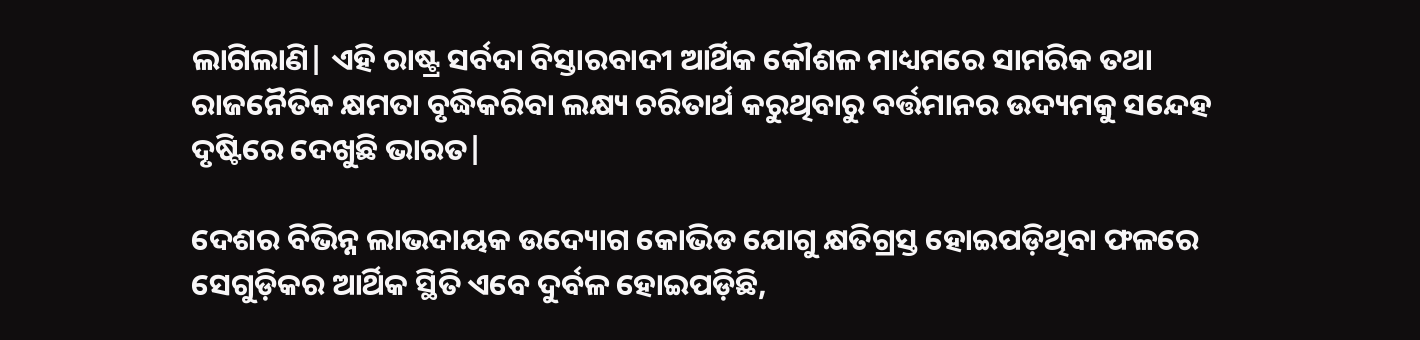ଲାଗିଲାଣି| ଏହି ରାଷ୍ଟ୍ର ସର୍ବଦା ବିସ୍ତାରବାଦୀ ଆର୍ଥିକ କୌଶଳ ମାଧ୍ୟମରେ ସାମରିକ ତଥା ରାଜନୈତିକ କ୍ଷମତା ବୃଦ୍ଧିକରିବା ଲକ୍ଷ୍ୟ ଚରିତାର୍ଥ କରୁଥିବାରୁ ବର୍ତ୍ତମାନର ଉଦ୍ୟମକୁ ସନ୍ଦେହ ଦୃଷ୍ଟିରେ ଦେଖୁଛି ଭାରତ|

ଦେଶର ବିଭିନ୍ନ ଲାଭଦାୟକ ଉଦ୍ୟୋଗ କୋଭିଡ ଯୋଗୁ କ୍ଷତିଗ୍ରସ୍ତ ହୋଇପଡ଼ିଥିବା ଫଳରେ ସେଗୁଡ଼ିକର ଆର୍ଥିକ ସ୍ଥିତି ଏବେ ଦୁର୍ବଳ ହୋଇପଡ଼ିଛି,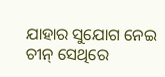ଯାହାର ସୁଯୋଗ ନେଇ ଚୀନ୍ ସେଥିରେ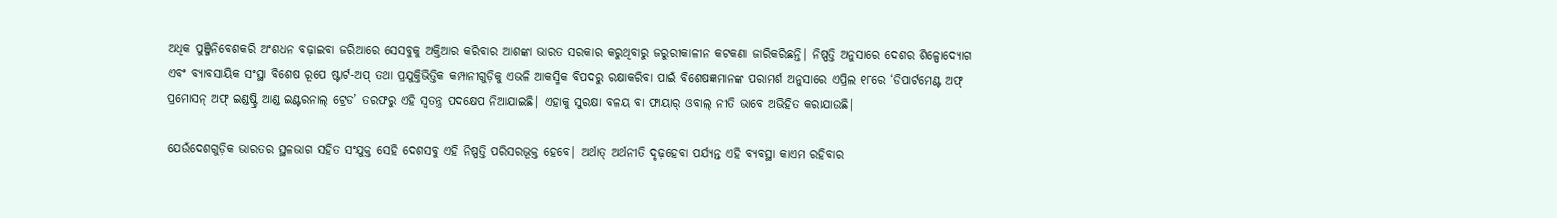ଅଧିକ ପୁଞ୍ଜିନିବେଶକରି ଅଂଶଧନ ବଢ଼ାଇବା ଜରିଆରେ ସେସବୁକୁ ଅକ୍ତିଆର କରିବାର ଆଶଙ୍କା ଭାରତ ସରକାର କରୁଥିବାରୁ ଜରୁରୀକାଳୀନ କଟକଣା ଜାରିକରିଛନ୍ତି| ନିଷ୍ପତ୍ତି ଅନୁସାରେ ଦେଶର ଶିଳ୍ପୋଦ୍ୟୋଗ ଏବଂ ବ୍ୟାବସାୟିକ ସଂସ୍ଥା ବିଶେଷ ରୂପେ ଷ୍ଟାର୍ଟ-ଅପ୍ ତଥା ପ୍ରଯୁକ୍ତିଭିତ୍ତିକ କମ୍ପାନୀଗୁଡ଼ିକୁ ଏଭଳି ଆକସ୍ମିକ ବିପଦରୁ ରକ୍ଷାକରିବା ପାଇଁ ବିଶେଷଜ୍ଞମାନଙ୍କ ପରାମର୍ଶ ଅନୁସାରେ ଏପ୍ରିଲ ୧୮ରେ ‘ଡିପାର୍ଟମେଣ୍ଟ ଅଫ୍ ପ୍ରମୋସନ୍ ଅଫ୍ ଇଣ୍ଡଷ୍ଟ୍ରି ଆଣ୍ଡ ଇଣ୍ଟରନାଲ୍ ଟ୍ରେଡ’ ତରଫରୁ ଏହି ସ୍ବତନ୍ତ୍ର ପଦକ୍ଷେପ ନିଆଯାଇଛି| ଏହାକୁ ସୁରକ୍ଷା ବଳୟ ବା ଫାୟାର୍ ଓବାଲ୍ ନୀତି ଭାବେ ଅଭିହିତ କରାଯାଉଛି|

ଯେଉଁଦେଶଗୁଡ଼ିକ ଭାରତର ସ୍ଥଳଭାଗ ସହିତ ସଂଯୁକ୍ତ ସେହି ଦେଶସବୁ ଏହି ନିଷ୍ପତ୍ତି ପରିସରଭୂକ୍ତ ହେବେ| ଅର୍ଥାତ୍ ଅର୍ଥନୀତି ଦୃଢ଼ହେବା ପର୍ଯ୍ୟନ୍ତ ଏହି ବ୍ୟବସ୍ଥା କାଏମ ରହିବାର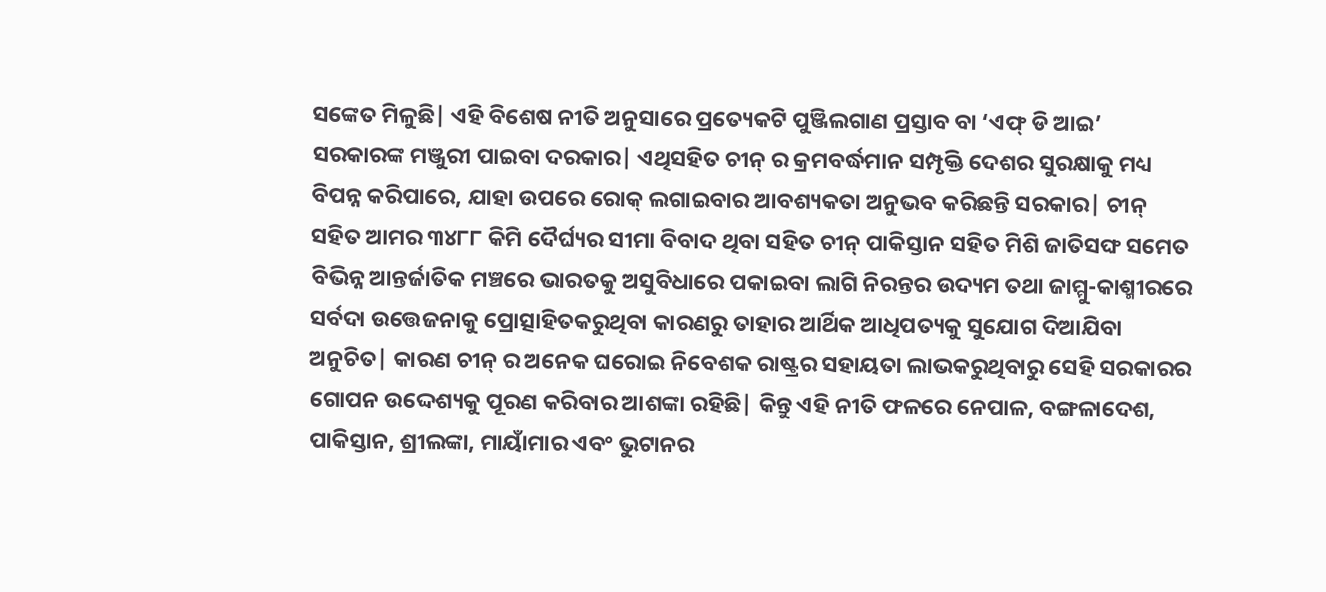ସଙ୍କେତ ମିଳୁଛି| ଏହି ବିଶେଷ ନୀତି ଅନୁସାରେ ପ୍ରତ୍ୟେକଟି ପୁଞ୍ଜିଲଗାଣ ପ୍ରସ୍ତାବ ବା ‘ଏଫ୍ ଡି ଆଇ’ ସରକାରଙ୍କ ମଞ୍ଜୁରୀ ପାଇବା ଦରକାର| ଏଥିସହିତ ଚୀନ୍ ର କ୍ରମବର୍ଦ୍ଧମାନ ସମ୍ପୃକ୍ତି ଦେଶର ସୁରକ୍ଷାକୁ ମଧ୍ୟ ବିପନ୍ନ କରିପାରେ, ଯାହା ଉପରେ ରୋକ୍ ଲଗାଇବାର ଆବଶ୍ୟକତା ଅନୁଭବ କରିଛନ୍ତି ସରକାର| ଚୀନ୍ ସହିତ ଆମର ୩୪୮୮ କିମି ଦୈର୍ଘ୍ୟର ସୀମା ବିବାଦ ଥିବା ସହିତ ଚୀନ୍ ପାକିସ୍ତାନ ସହିତ ମିଶି ଜାତିସଙ୍ଘ ସମେତ ବିଭିନ୍ନ ଆନ୍ତର୍ଜାତିକ ମଞ୍ଚରେ ଭାରତକୁ ଅସୁବିଧାରେ ପକାଇବା ଲାଗି ନିରନ୍ତର ଉଦ୍ୟମ ତଥା ଜାମ୍ମୁ-କାଶ୍ମୀରରେ ସର୍ବଦା ଉତ୍ତେଜନାକୁ ପ୍ରୋତ୍ସାହିତକରୁଥିବା କାରଣରୁ ତାହାର ଆର୍ଥିକ ଆଧିପତ୍ୟକୁ ସୁଯୋଗ ଦିଆଯିବା ଅନୁଚିତ| କାରଣ ଚୀନ୍ ର ଅନେକ ଘରୋଇ ନିବେଶକ ରାଷ୍ଟ୍ରର ସହାୟତା ଲାଭକରୁଥିବାରୁ ସେହି ସରକାରର ଗୋପନ ଉଦ୍ଦେଶ୍ୟକୁ ପୂରଣ କରିବାର ଆଶଙ୍କା ରହିଛି| କିନ୍ତୁ ଏହି ନୀତି ଫଳରେ ନେପାଳ, ବଙ୍ଗଳାଦେଶ, ପାକିସ୍ତାନ, ଶ୍ରୀଲଙ୍କା, ମାୟାଁମାର ଏବଂ ଭୁଟାନର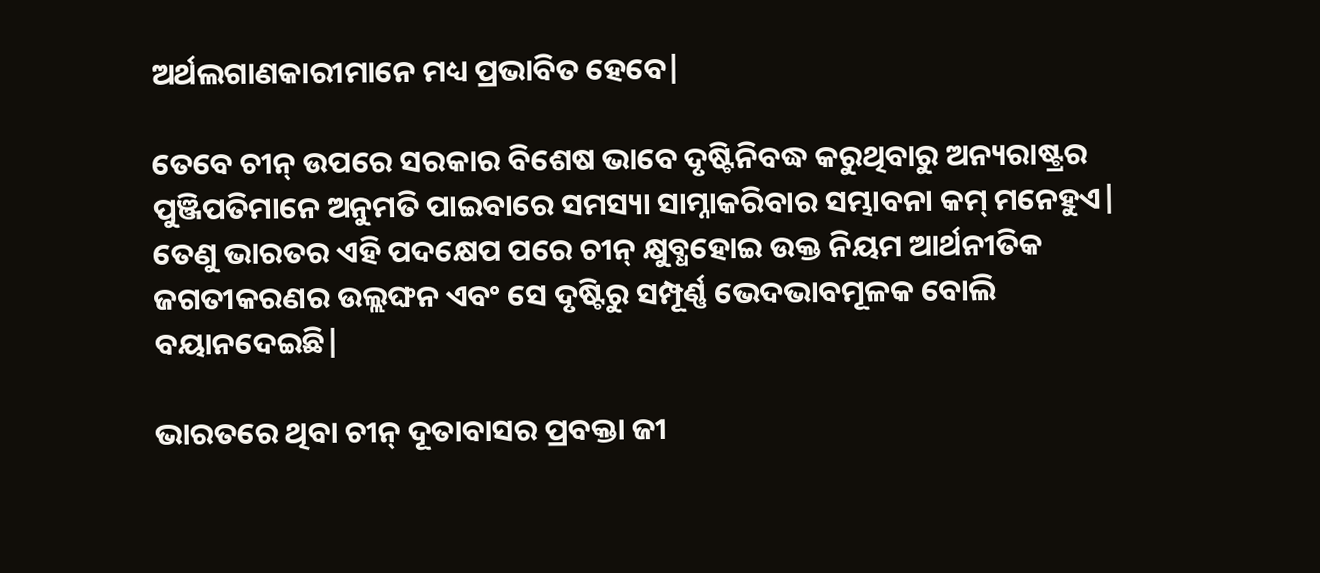ଅର୍ଥଲଗାଣକାରୀମାନେ ମଧ୍ୟ ପ୍ରଭାବିତ ହେବେ|

ତେବେ ଚୀନ୍ ଉପରେ ସରକାର ବିଶେଷ ଭାବେ ଦୃଷ୍ଟିନିବଦ୍ଧ କରୁଥିବାରୁ ଅନ୍ୟରାଷ୍ଟ୍ରର ପୁଞ୍ଜିପତିମାନେ ଅନୁମତି ପାଇବାରେ ସମସ୍ୟା ସାମ୍ନାକରିବାର ସମ୍ଭାବନା କମ୍ ମନେହୁଏ| ତେଣୁ ଭାରତର ଏହି ପଦକ୍ଷେପ ପରେ ଚୀନ୍ କ୍ଷୁବ୍ଧହୋଇ ଉକ୍ତ ନିୟମ ଆର୍ଥନୀତିକ ଜଗତୀକରଣର ଉଲ୍ଲଙ୍ଘନ ଏବଂ ସେ ଦୃଷ୍ଟିରୁ ସମ୍ପୂର୍ଣ୍ଣ ଭେଦଭାବମୂଳକ ବୋଲି ବୟାନଦେଇଛି|

ଭାରତରେ ଥିବା ଚୀନ୍ ଦୂତାବାସର ପ୍ରବକ୍ତା ଜୀ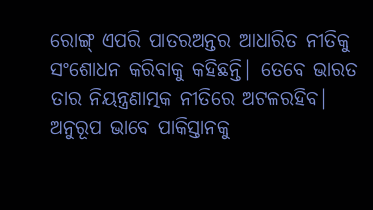ରୋଙ୍ଗ୍ ଏପରି ପାତରଅନ୍ତର ଆଧାରିତ ନୀତିକୁ ସଂଶୋଧନ କରିବାକୁ କହିଛନ୍ତି| ତେବେ ଭାରତ ତାର ନିୟନ୍ତ୍ରଣାତ୍ମକ ନୀତିରେ ଅଟଳରହିବ| ଅନୁରୂପ ଭାବେ ପାକିସ୍ତାନକୁ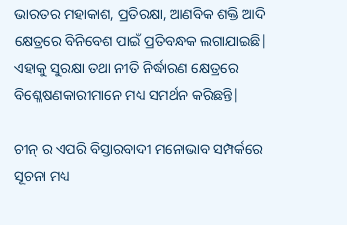ଭାରତର ମହାକାଶ, ପ୍ରତିରକ୍ଷା, ଆଣବିକ ଶକ୍ତି ଆଦି କ୍ଷେତ୍ରରେ ବିନିବେଶ ପାଇଁ ପ୍ରତିବନ୍ଧକ ଲଗାଯାଇଛି| ଏହାକୁ ସୁରକ୍ଷା ତଥା ନୀତି ନିର୍ଦ୍ଧାରଣ କ୍ଷେତ୍ରରେ ବିଶ୍ଳେଷଣକାରୀମାନେ ମଧ୍ୟ ସମର୍ଥନ କରିଛନ୍ତି|

ଚୀନ୍ ର ଏପରି ବିସ୍ତାରବାଦୀ ମନୋଭାବ ସମ୍ପର୍କରେ ସୂଚନା ମଧ୍ୟ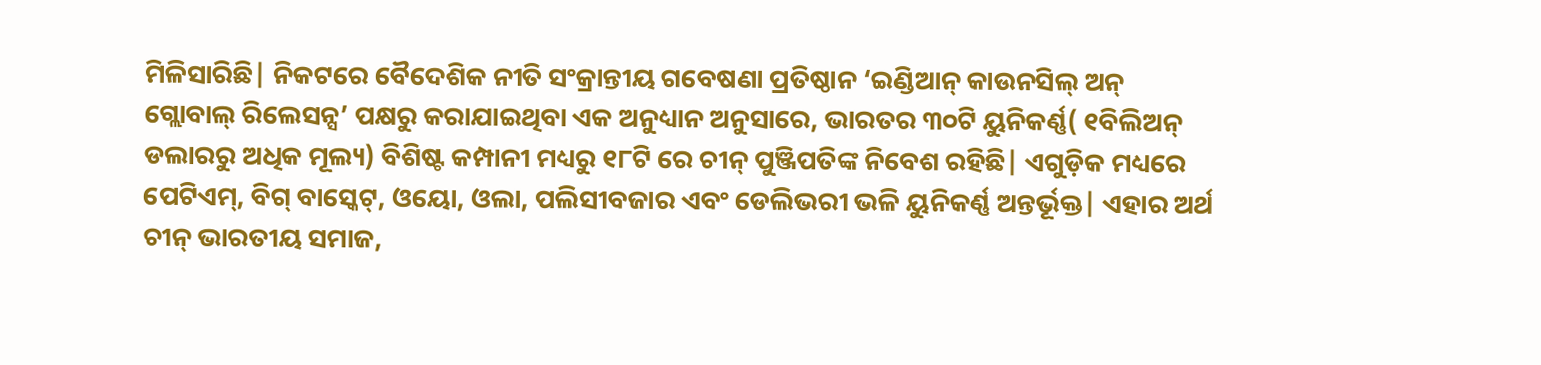ମିଳିସାରିଛି| ନିକଟରେ ବୈଦେଶିକ ନୀତି ସଂକ୍ରାନ୍ତୀୟ ଗବେଷଣା ପ୍ରତିଷ୍ଠାନ ‘ଇଣ୍ଡିଆନ୍ କାଉନସିଲ୍ ଅନ୍ ଗ୍ଲୋବାଲ୍ ରିଲେସନ୍ସ’ ପକ୍ଷରୁ କରାଯାଇଥିବା ଏକ ଅନୁଧ୍ୟାନ ଅନୁସାରେ, ଭାରତର ୩୦ଟି ୟୁନିକର୍ଣ୍ଣ( ୧ବିଲିଅନ୍ ଡଲାରରୁ ଅଧିକ ମୂଲ୍ୟ) ବିଶିଷ୍ଟ କମ୍ପାନୀ ମଧ୍ୟରୁ ୧୮ଟି ରେ ଚୀନ୍ ପୁଞ୍ଜିପତିଙ୍କ ନିବେଶ ରହିଛି| ଏଗୁଡ଼ିକ ମଧ୍ୟରେ ପେଟିଏମ୍, ବିଗ୍ ବାସ୍କେଟ୍, ଓୟୋ, ଓଲା, ପଲିସୀବଜାର ଏବଂ ଡେଲିଭରୀ ଭଳି ୟୁନିକର୍ଣ୍ଣ ଅନ୍ତର୍ଭୂକ୍ତ| ଏହାର ଅର୍ଥ ଚୀନ୍ ଭାରତୀୟ ସମାଜ,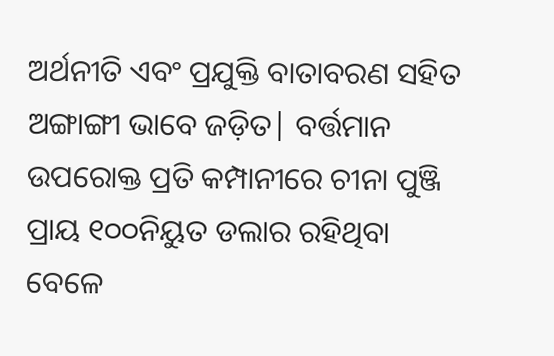ଅର୍ଥନୀତି ଏବଂ ପ୍ରଯୁକ୍ତି ବାତାବରଣ ସହିତ ଅଙ୍ଗାଙ୍ଗୀ ଭାବେ ଜଡ଼ିତ| ବର୍ତ୍ତମାନ ଉପରୋକ୍ତ ପ୍ରତି କମ୍ପାନୀରେ ଚୀନା ପୁଞ୍ଜି ପ୍ରାୟ ୧୦୦ନିୟୁତ ଡଲାର ରହିଥିବା ବେଳେ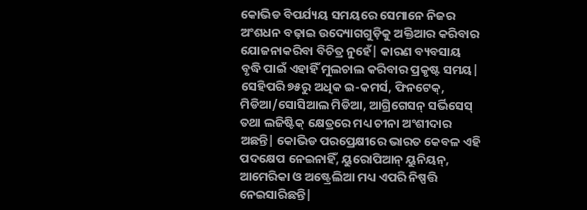କୋଭିଡ ବିପର୍ଯ୍ୟୟ ସମୟରେ ସେମାନେ ନିଜର ଅଂଶଧନ ବଢ଼ାଇ ଉଦ୍ୟୋଗଗୁଡ଼ିକୁ ଅକ୍ତିଆର କରିବାର ଯୋଜନାକରିବା ବିଚିତ୍ର ନୁହେଁ| କାରଣ ବ୍ୟବସାୟ ବୃଦ୍ଧି ପାଇଁ ଏହାହିଁ ମୁଲଚାଲ କରିବାର ପ୍ରକୃଷ୍ଟ ସମୟ| ସେହିପରି ୭୫ରୁ ଅଧିକ ଇ-କମର୍ସ, ଫିନଟେକ୍, ମିଡିଆ/ସୋସିଆଲ ମିଡିଆ, ଆଗ୍ରିଗେସନ୍ ସର୍ଭିସେସ୍ ତଥା ଲଜିଷ୍ଟିକ୍ କ୍ଷେତ୍ରରେ ମଧ୍ୟ ଚୀନା ଅଂଶୀଦାର ଅଛନ୍ତି| କୋଭିଡ ପରପ୍ରେକ୍ଷୀରେ ଭାରତ କେବଳ ଏହି ପଦକ୍ଷେପ ନେଇନାହିଁ, ୟୁରୋପିଆନ୍ ୟୁନିୟନ୍, ଆମେରିକା ଓ ଅଷ୍ଟ୍ରେଲିଆ ମଧ୍ୟ ଏପରି ନିଷ୍ପତ୍ତି ନେଇସାରିଛନ୍ତି|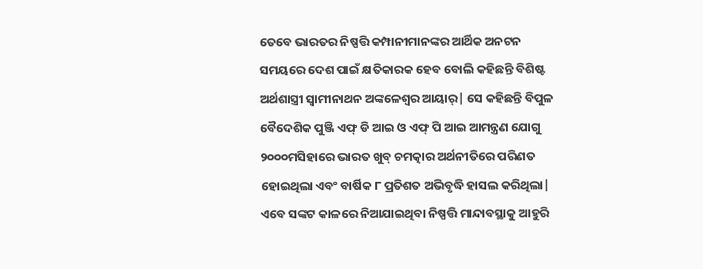ତେବେ ଭାରତର ନିଷ୍ପତ୍ତି କମ୍ପାନୀମାନଙ୍କର ଆର୍ଥିକ ଅନଟନ ସମୟରେ ଦେଶ ପାଇଁ କ୍ଷତିକାରକ ହେବ ବୋଲି କହିଛନ୍ତି ବିଶିଷ୍ଟ ଅର୍ଥଶାସ୍ତ୍ରୀ ସ୍ବାମୀନାଥନ ଅଙ୍କଳେଶ୍ବର ଆୟାର୍| ସେ କହିଛନ୍ତି ବିପୁଳ ବୈଦେଶିକ ପୁଞ୍ଜି ଏଫ୍ ଡି ଆଇ ଓ ଏଫ୍ ପି ଆଇ ଆମନ୍ତ୍ରଣ ଯୋଗୁ ୨୦୦୦ମସିହାରେ ଭାରତ ଖୁବ୍ ଚମତ୍କାର ଅର୍ଥନୀତିରେ ପରିଣତ ହୋଇଥିଲା ଏବଂ ବାର୍ଷିକ ୮ ପ୍ରତିଶତ ଅଭିବୃଦ୍ଧି ହାସଲ କରିଥିଲା| ଏବେ ସଙ୍କଟ କାଳରେ ନିଆଯାଇଥିବା ନିଷ୍ପତ୍ତି ମାନ୍ଦାବସ୍ଥାକୁ ଆହୁରି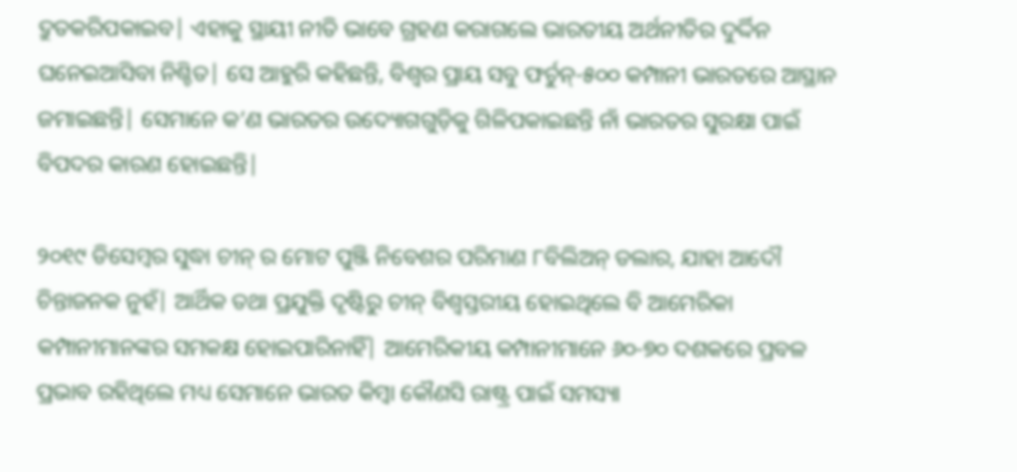ଦ୍ରୁତକରିପକାଇବ| ଏହାକୁ ସ୍ଥାୟୀ ନୀତି ଭାବେ ଗ୍ରହଣ କରାଗଲେ ଭାରତୀୟ ଅର୍ଥନୀତିର ଦୁର୍ଦ୍ଦିନ ଘନେଇଆସିବା ନିଶ୍ଚିତ| ସେ ଆହୁରି କହିଛନ୍ତି, ବିଶ୍ବର ପ୍ରାୟ ସବୁ ଫର୍ଚୁନ୍-୫୦୦ କମ୍ପାନୀ ଭାରତରେ ଆସ୍ଥାନ ଜମାଇଛନ୍ତି| ସେମାନେ କ’ଣ ଭାରତର ଉଦ୍ୟୋଗଗୁଡ଼ିକୁ ଗିଳିପକାଇଛନ୍ତି ନାଁ ଭାରତର ସୁରକ୍ଷା ପାଇଁ ବିପଦର କାରଣ ହୋଇଛନ୍ତି|

୨୦୧୯ ଡିସେମ୍ବର ସୁଦ୍ଧା ଚୀନ୍ ର ମୋଟ ପୁଞ୍ଜି ନିବେଶର ପରିମାଣ ୮ବିଲିଅନ୍ ଡଲାର, ଯାହା ଆଦୌ ଚିନ୍ତାଜନକ ନୁହଁ| ଆର୍ଥିକ ତଥା ପ୍ରଯୁକ୍ତି ଦୃଷ୍ଟିରୁ ଚୀନ୍ ବିଶ୍ବସ୍ତରୀୟ ହୋଇଥିଲେ ବି ଆମେରିକା କମ୍ପାନୀମାନଙ୍କର ସମକକ୍ଷ ହୋଇପାରିନାହିଁ| ଆମେରିକୀୟ କମ୍ପାନୀମାନେ ୬୦-୭୦ ଦଶକରେ ପ୍ରବଳ ପ୍ରଭାବ ରହିଥିଲେ ମଧ୍ୟ ସେମାନେ ଭାରତ କିମ୍ବା କୌଣସି ରାଷ୍ଟ୍ର ପାଇଁ ସମସ୍ୟା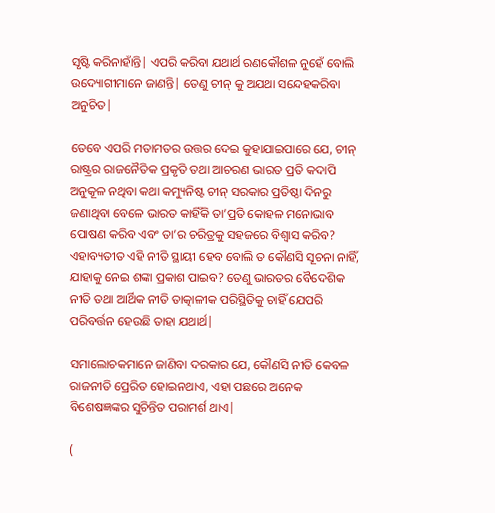ସୃଷ୍ଟି କରିନାହାଁନ୍ତି| ଏପରି କରିବା ଯଥାର୍ଥ ରଣକୌଶଳ ନୁହେଁ ବୋଲି ଉଦ୍ୟୋଗୀମାନେ ଜାଣନ୍ତି| ତେଣୁ ଚୀନ୍ କୁ ଅଯଥା ସନ୍ଦେହକରିବା ଅନୁଚିତ|

ତେବେ ଏପରି ମତାମତର ଉତ୍ତର ଦେଇ କୁହାଯାଇପାରେ ଯେ, ଚୀନ୍ ରାଷ୍ଟ୍ରର ରାଜନୈତିକ ପ୍ରକୃତି ତଥା ଆଚରଣ ଭାରତ ପ୍ରତି କଦାପି ଅନୁକୂଳ ନଥିବା କଥା କମ୍ୟୁନିଷ୍ଟ ଚୀନ୍ ସରକାର ପ୍ରତିଷ୍ଠା ଦିନରୁ ଜଣାଥିବା ବେଳେ ଭାରତ କାହିଁକି ତା’ପ୍ରତି କୋହଳ ମନୋଭାବ ପୋଷଣ କରିବ ଏବଂ ତା’ର ଚରିତ୍ରକୁ ସହଜରେ ବିଶ୍ବାସ କରିବ? ଏହାବ୍ୟତୀତ ଏହି ନୀତି ସ୍ଥାୟୀ ହେବ ବୋଲି ତ କୌଣସି ସୂଚନା ନାହିଁ, ଯାହାକୁ ନେଇ ଶଙ୍କା ପ୍ରକାଶ ପାଇବ? ତେଣୁ ଭାରତର ବୈଦେଶିକ ନୀତି ତଥା ଆର୍ଥିକ ନୀତି ତାତ୍କାଳୀକ ପରିସ୍ଥିତିକୁ ଚାହିଁ ଯେପରି ପରିବର୍ତ୍ତନ ହେଉଛି ତାହା ଯଥାର୍ଥ|

ସମାଲୋଚକମାନେ ଜାଣିବା ଦରକାର ଯେ, କୌଣସି ନୀତି କେବଳ ରାଜନୀତି ପ୍ରେରିତ ହୋଇନଥାଏ, ଏହା ପଛରେ ଅନେକ ବିଶେଷଜ୍ଞଙ୍କର ସୁଚିନ୍ତିତ ପରାମର୍ଶ ଥାଏ|

(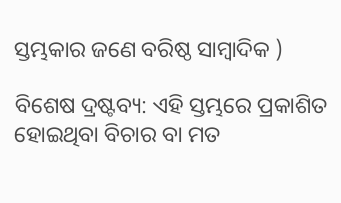ସ୍ତମ୍ଭକାର ଜଣେ ବରିଷ୍ଠ ସାମ୍ବାଦିକ )

ବିଶେଷ ଦ୍ରଷ୍ଟବ୍ୟ: ଏହି ସ୍ତମ୍ଭରେ ପ୍ରକାଶିତ ହୋଇଥିବା ବିଚାର ବା ମତ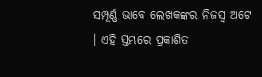ସମ୍ପୂର୍ଣ୍ଣ ଭାବେ ଲେଖକଙ୍କର ନିଜସ୍ୱ ଅଟେ । ଏହି ସ୍ତମ୍ଭରେ ପ୍ରକାଶିତ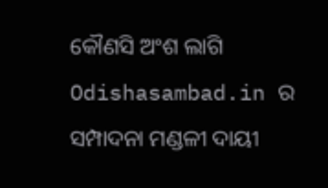କୌଣସି ଅଂଶ ଲାଗି Odishasambad.in ର ସମ୍ପାଦନା ମଣ୍ଡଳୀ ଦାୟୀ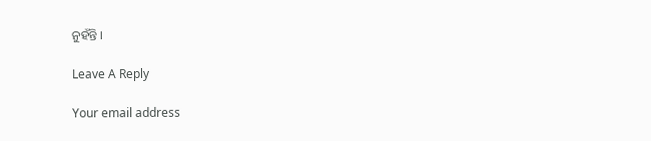ନୁହଁନ୍ତି ।

Leave A Reply

Your email address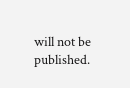will not be published.